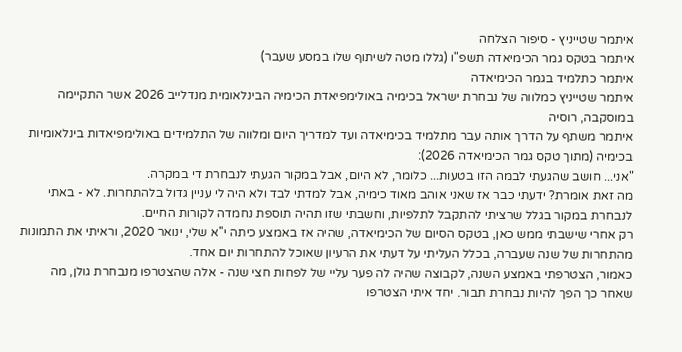איתמר שטייניץ - סיפור הצלחה
איתמר בטקס גמר הכימיאדה תשפ"ו (גללו מטה לשיתוף שלו במסע שעבר)
איתמר כתלמיד בגמר הכימיאדה
איתמר שטייניץ כמלווה של נבחרת ישראל בכימיה באולימפיאדת הכימיה הבינלאומית מנדלייב 2026 אשר התקיימה במוסקבה, רוסיה
איתמר משתף על הדרך אותה עבר מתלמיד בכימיאדה ועד למדריך היום ומלווה של התלמידים באולימפיאדות בינלאומיות בכימיה (מתוך טקס גמר הכימיאדה 2026):
"אני... חושב שהגעתי לבמה הזו בטעות... כלומר, לא היום, אבל במקור הגעתי לנבחרת די במקרה.
מה זאת אומרת? ידעתי כבר אז שאני אוהב מאוד כימיה, אבל למדתי לבד ולא היה לי עניין גדול בלהתחרות. לא - באתי לנבחרת במקור בגלל שרציתי להתקבל לתלפיות, וחשבתי שזו תהיה תוספת נחמדה לקורות החיים.
רק אחרי שישבתי ממש כאן, בטקס הסיום של הכימיאדה, שהיה אז באמצע כיתה י''א שלי, ינואר 2020, וראיתי את התמונות מהתחרות של שנה שעברה, בכלל העליתי על דעתי את הרעיון שאוכל להתחרות יום אחד.
כאמור, הצטרפתי באמצע השנה, לקבוצה שהיה לה פער עליי של לפחות חצי שנה - אלה שהצטרפו מנבחרת גולן, מה שאחר כך הפך להיות נבחרת תבור. יחד איתי הצטרפו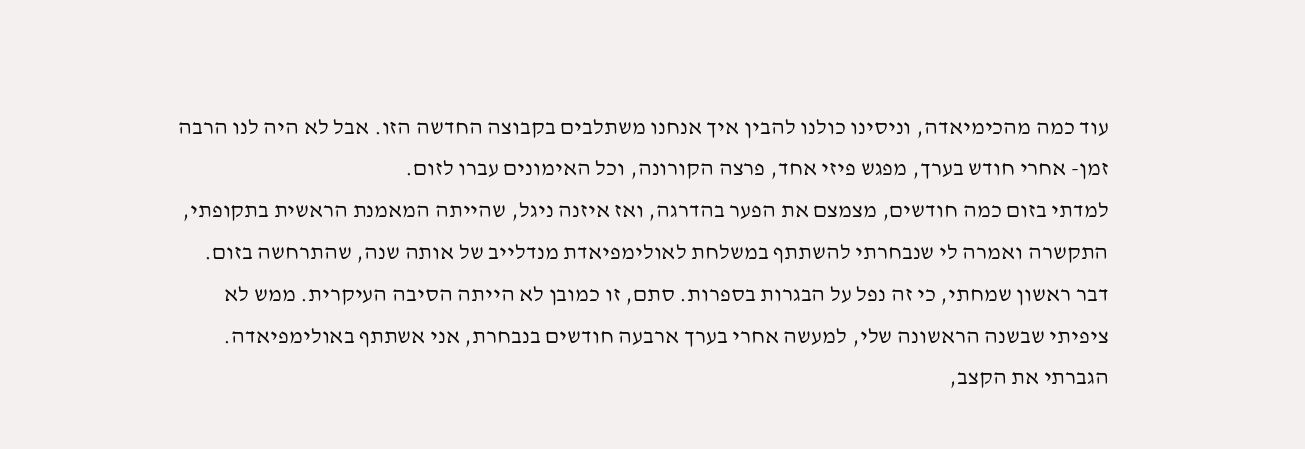עוד כמה מהכימיאדה, וניסינו כולנו להבין איך אנחנו משתלבים בקבוצה החדשה הזו. אבל לא היה לנו הרבה זמן- אחרי חודש בערך, מפגש פיזי אחד, פרצה הקורונה, וכל האימונים עברו לזום.
למדתי בזום כמה חודשים, מצמצם את הפער בהדרגה, ואז איזנה ניגל, שהייתה המאמנת הראשית בתקופתי, התקשרה ואמרה לי שנבחרתי להשתתף במשלחת לאולימפיאדת מנדלייב של אותה שנה, שהתרחשה בזום. דבר ראשון שמחתי, כי זה נפל על הבגרות בספרות. סתם, זו כמובן לא הייתה הסיבה העיקרית. ממש לא ציפיתי שבשנה הראשונה שלי, למעשה אחרי בערך ארבעה חודשים בנבחרת, אני אשתתף באולימפיאדה. הגברתי את הקצב,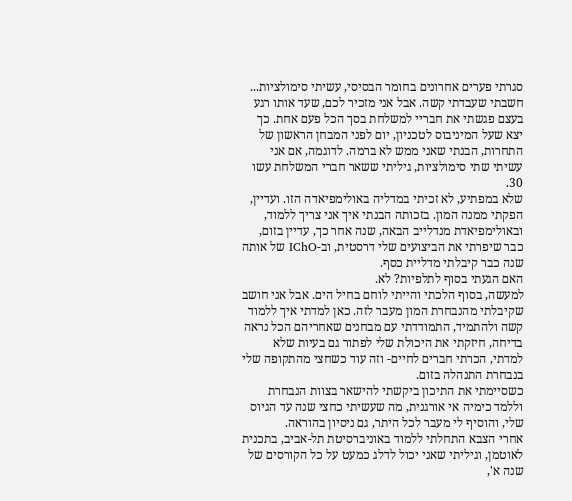סגרתי פערים אחרונים בחומר הבסיסי, עשיתי סימולציות... חשבתי שעבדתי קשה. אבל אני מזכיר לכם, שעד אותו רגע בעצם פגשתי את חבריי למשלחת בסך הכל פעם אחת. כך יצא שעל המיניבוס לטכניון, יום לפני המבחן הראשון של התחרות, הבנתי שאני ממש לא ברמה. לדוגמה, אם אני עשיתי שתי סימולציות, גיליתי ששאר חברי המשלחת עשו 30.
שלא במפתיע, לא זכיתי במדליה באולימפיאדה הזו. ועדיין, הפקתי ממנה המון. בזכותה הבנתי איך אני צריך ללמוד, ובאולימפיאדת מנדלייב הבאה, שנה אחר כך, עדיין בזום, כבר שיפרתי את הביצועים שלי דרסטית, וב-IChO של אותה שנה כבר קיבלתי מדליית כסף.
האם הגעתי בסוף לתלפיות? לא.
למעשה, בסוף הלכתי והייתי לוחם בחיל הים. אבל אני חושב שקיבלתי מהנבחרת המון מעבר לזה. כאן למדתי איך ללמוד קשה ולהתמיד, התמודדתי עם מבחנים שאחריהם הכל נראה בדיחה, חיזקתי את היכולת שלי לפתור גם בעיות שלא למדתי, הכרתי חברים לחיים- וזה עוד כשחצי מהתקופה שלי בנבחרת התנהלה בזום.
כשסיימתי את התיכון ביקשתי להישאר בצוות הנבחרת וללמד כימיה אי אורגנית, מה שעשיתי כחצי שנה עד הגיוס שלי, והוסיף לי מעבר לכל היתר, גם ניסיון בהוראה.
אחרי הצבא התחלתי ללמוד באוניברסיטת תל-אביב, בתכנית לאוטמן, וגיליתי שאני יכול לדלג כמעט על כל הקורסים של שנה א',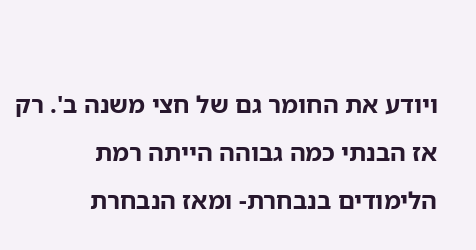ויודע את החומר גם של חצי משנה ב'. רק אז הבנתי כמה גבוהה הייתה רמת הלימודים בנבחרת- ומאז הנבחרת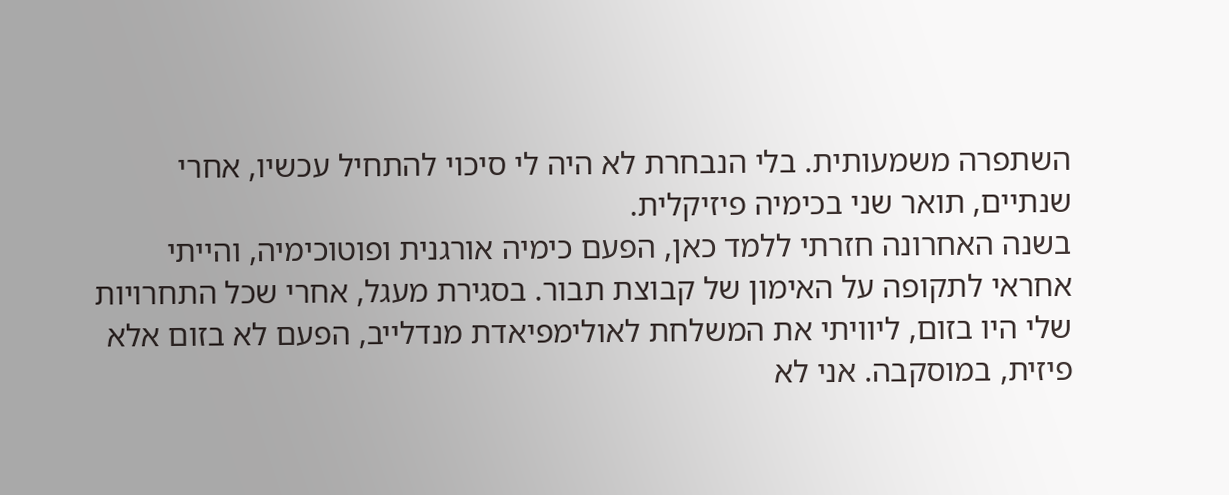השתפרה משמעותית. בלי הנבחרת לא היה לי סיכוי להתחיל עכשיו, אחרי שנתיים, תואר שני בכימיה פיזיקלית.
בשנה האחרונה חזרתי ללמד כאן, הפעם כימיה אורגנית ופוטוכימיה, והייתי אחראי לתקופה על האימון של קבוצת תבור. בסגירת מעגל, אחרי שכל התחרויות שלי היו בזום, ליוויתי את המשלחת לאולימפיאדת מנדלייב, הפעם לא בזום אלא פיזית, במוסקבה. אני לא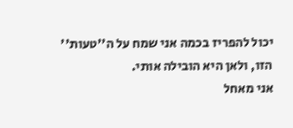יכול להפריז בכמה אני שמח על ה''טעות'' הזו, ולאן היא הובילה אותי.
אני מאחל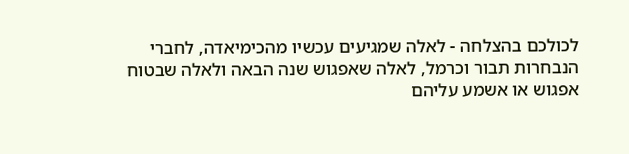לכולכם בהצלחה - לאלה שמגיעים עכשיו מהכימיאדה, לחברי הנבחרות תבור וכרמל, לאלה שאפגוש שנה הבאה ולאלה שבטוח אפגוש או אשמע עליהם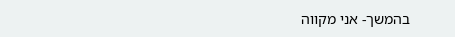בהמשך- אני מקווה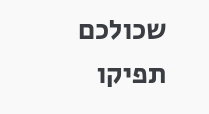שכולכם תפיקו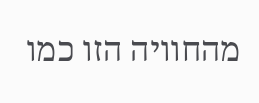מהחוויה הזו כמו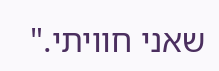שאני חוויתי."